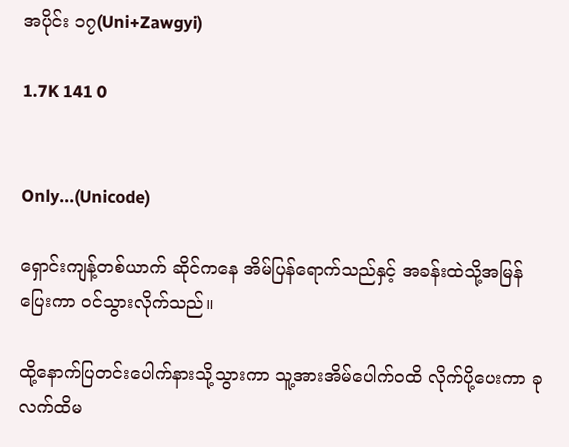အပိုင်း ၁၇(Uni+Zawgyi)

1.7K 141 0


Only...(Unicode)

ရှောင်းကျန့်တစ်ယာက် ဆိုင်ကနေ အိမ်ပြန်ရောက်သည်နှင့် အခန်းထဲသို့အမြန်ပြေးကာ ဝင်သွားလိုက်သည်။

ထို့နောက်ပြတင်းပေါက်နားသို့သွားကာ သူ့အားအိမ်ပေါက်ဝထိ လိုက်ပို့ပေးကာ ခုလက်ထိမ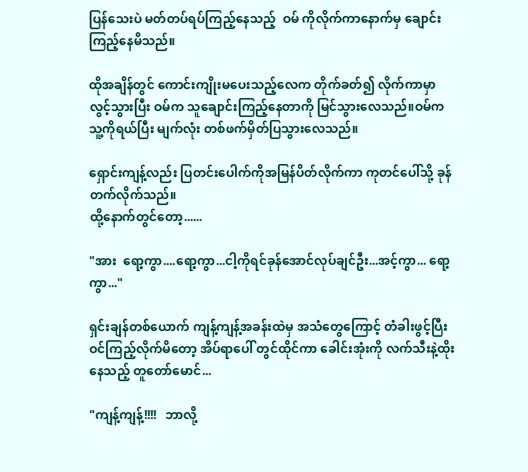ပြန်သေးပဲ မတ်တပ်ရပ်ကြည့်နေသည့်  ဝမ် ကိုလိုက်ကာနောက်မှ ချောင်းကြည့်နေမိသည်။

ထိုအချိန်တွင် ကောင်းကျိုးမပေးသည့်လေက တိုက်ခတ်၍ လိုက်ကာမှာလွင့်သွားပြီး ဝမ်က သူချောင်းကြည့်နေတာကို မြင်သွားလေသည်။ဝမ်က သူ့ကိုရယ်ပြီး မျက်လုံး တစ်ဖက်မှိတ်ပြသွားလေသည်။

ရှောင်းကျန့်လည်း ပြတင်းပေါက်ကိုအမြန်ပိတ်လိုက်ကာ ကုတင်ပေါ်သို့ ခုန်တက်လိုက်သည်။
ထို့နောက်တွင်တော့......

"အား  ရော့ကွာ....ရော့ကွာ...ငါ့ကိုရင်ခုန်အောင်လုပ်ချင်ဦး...အင့်ကွာ... ရော့ကွာ..."

ရှင်းချန်တစ်ယောက် ကျန့်ကျန့်အခန်းထဲမှ အသံတွေကြောင့် တံခါးဖွင့်ပြီးဝင်ကြည့်လိုက်မိတော့ အိပ်ရာပေါ် တွင်ထိုင်ကာ ခေါင်းအုံးကို လက်သီးနဲ့ထိုးနေသည့် တူတော်မောင်...

"ကျန့်ကျန့်!!!!   ဘာလို့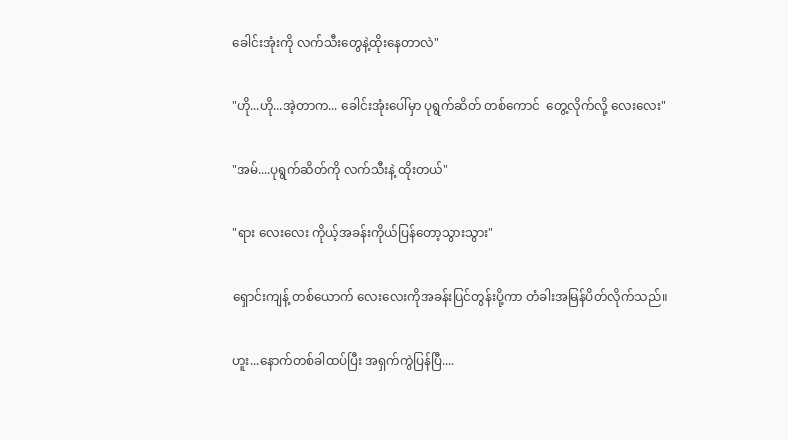ခေါင်းအုံးကို လက်သီးတွေနဲ့ထိုးနေတာလဲ"

"ဟို...ဟို...အဲ့တာက... ခေါင်းအုံးပေါ်မှာ ပုရွက်ဆိတ် တစ်ကောင်  တွေ့လိုက်လို့ လေးလေး"

"အမ်....ပုရွက်ဆိတ်ကို လက်သီးနဲ့ ထိုးတယ်"

"ရား လေးလေး ကိုယ့်အခန်းကိုယ်ပြန်တော့သွားသွား"

ရှောင်းကျန့် တစ်ယောက် လေးလေးကိုအခန်းပြင်တွန်းပို့ကာ တံခါးအမြန်ပိတ်လိုက်သည်။

ဟူး...နောက်တစ်ခါထပ်ပြီး အရှက်ကွဲပြန်ပြီ....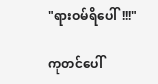"ရားဝမ်ရိပေါ်!!!"

ကုတင်ပေါ်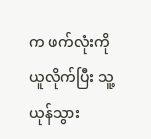က ဖက်လုံးကို ယူလိုက်ပြီး သူ့ယုန်သွား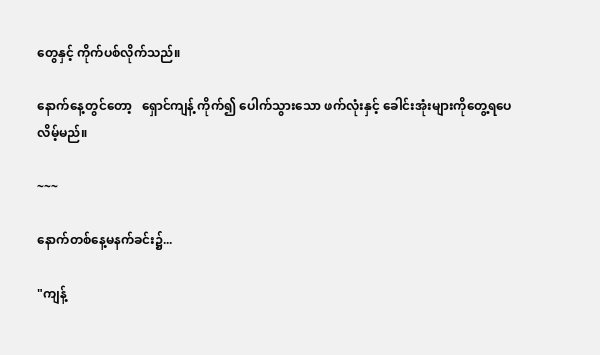တွေနှင့် ကိုက်ပစ်လိုက်သည်။

နောက်နေ့တွင်တော့   ရှောင်ကျန့် ကိုက်၍ ပေါက်သွားသော ဖက်လုံးနှင့် ခေါင်းအုံးများကိုတွေ့ရပေလိမ့်မည်။

~~~

နောက်တစ်နေ့မနက်ခင်း၌...

"ကျန့်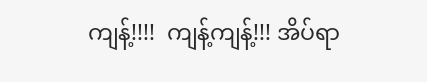ကျန့်!!!!  ကျန့်ကျန့်!!! အိပ်ရာ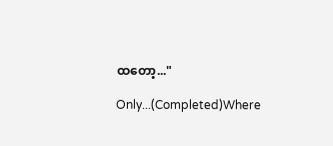ထတော့..."

Only...(Completed)Where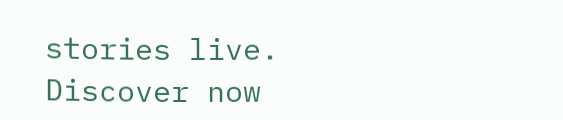stories live. Discover now